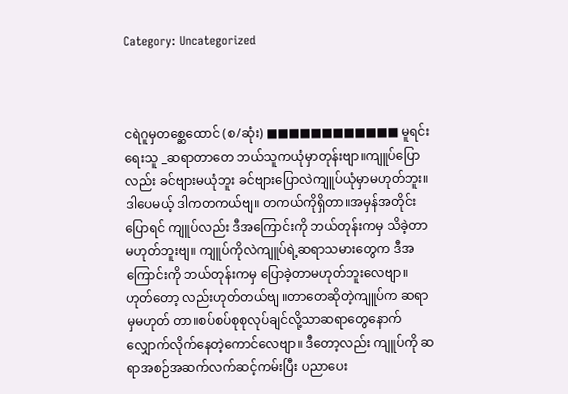Category: Uncategorized



ငရဲဂူမှတစ္ဆေထောင် (စ/ဆုံး) ■■■■■■■■■■■■ မူရင်းရေးသူ _ဆရာတာတေ ဘယ်သူကယုံမှာတုန်းဗျာ။ကျူပ်ပြောလည်း ခင်ဗျားမယုံဘူး ခင်ဗျားပြောလဲကျူပ်ယုံမှာမဟုတ်ဘူး။ဒါပေမယ့် ဒါကတကယ်ဗျ။ တကယ်ကိုရှိတာ။အမှန်အတိုင်းပြောရင် ကျူပ်လည်း ဒီအကြောင်းကို ဘယ်တုန်းကမှ သိခဲ့တာမဟုတ်ဘူးဗျ။ ကျူပ်ကိုလဲကျူပ်ရဲ့ဆရာသမားတွေက ဒီအကြောင်းကို ဘယ်တုန်းကမှ ပြောခဲ့တာမဟုတ်ဘူးလေဗျာ။ဟုတ်တော့ လည်းဟုတ်တယ်ဗျ ။တာတေဆိုတဲ့ကျူပ်က ဆရာမှမဟုတ် တာ။စပ်စပ်စုစုလုပ်ချင်လို့သာဆရာတွေနောက် လျှောက်လိုက်နေတဲ့ကောင်လေဗျာ။ ဒီတော့လည်း ကျူပ်ကို ဆရာအစဉ်အဆက်လက်ဆင့်ကမ်းပြီး ပညာပေး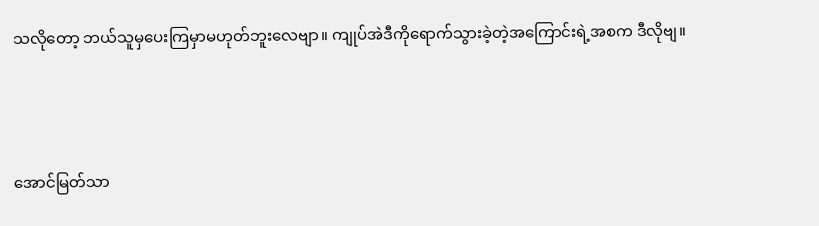သလိုတော့ ဘယ်သူမှပေးကြမှာမဟုတ်ဘူးလေဗျာ။ ကျုပ်အဲဒီကိုရောက်သွားခဲ့တဲ့အကြောင်းရဲ့အစက ဒီလိုဗျ။



အောင်မြတ်သာ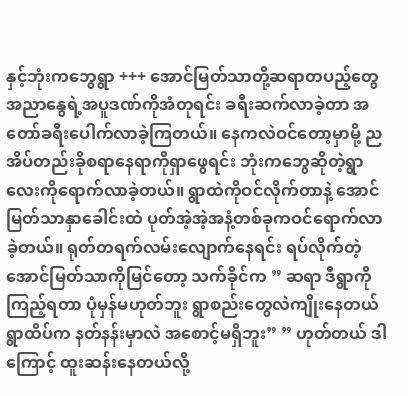နှင့်ဘုံးကဘွေရွာ +++ အောင်မြတ်သာတို့ဆရာတပည့်တွေ အညာနွေရဲ့အပူဒဏ်ကိုအံတုရင်း ခရီးဆက်လာခဲ့တာ အတော်ခရီးပေါက်လာခဲ့ကြတယ်။ နေကလဲဝင်တော့မှာမို့ ညအိပ်တည်းခိုစရာနေရာကိုရှာဖွေရင်း ဘုံးကဘွေဆိုတဲ့ရွာလေးကိုရောက်လာခဲ့တယ်။ ရွာထဲကိုဝင်လိုက်တာနဲ့ အောင်မြတ်သာနှာခေါင်းထဲ ပုတ်အဲ့အဲ့အနံ့တစ်ခုကဝင်ရောက်လာခဲ့တယ်။ ရုတ်တရက်လမ်းလျောက်နေရင်း ရပ်လိုက်တဲ့ အောင်မြတ်သာကိုမြင်တော့ သက်ခိုင်က ” ဆရာ ဒီရွာကိုကြည့်ရတာ ပုံမှန်မဟုတ်ဘူး ရွာစည်းတွေလဲကျိုးနေတယ် ရွာထိပ်က နတ်နန်းမှာလဲ အစောင့်မရှိဘူး” ” ဟုတ်တယ် ဒါကြောင့် ထူးဆန်းနေတယ်လို့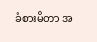ခံစားမိတာ အ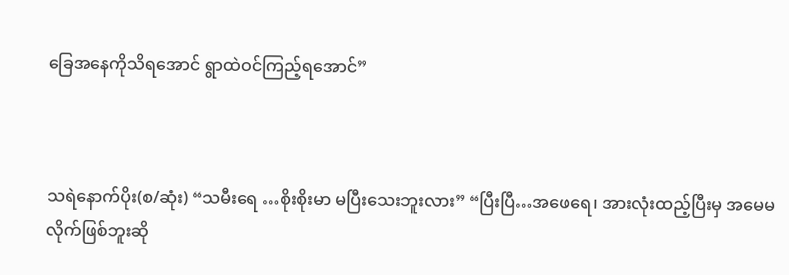ခြေအနေကိုသိရအောင် ရွာထဲဝင်ကြည့်ရအောင်”



သရဲနောက်ပိုး(စ/ဆုံး) “သမီးရေ …စိုးစိုးမာ မပြီးသေးဘူးလား” “ပြီးပြီ…အဖေရေ၊ အားလုံးထည့်ပြီးမှ အမေမလိုက်ဖြစ်ဘူးဆို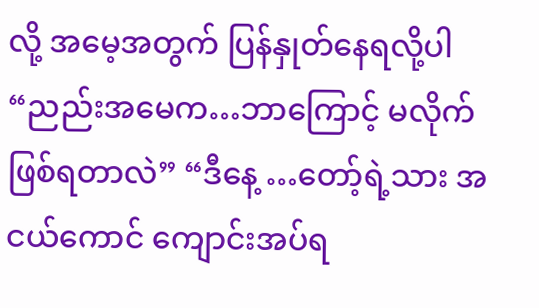လို့ အမေ့အတွက် ပြန်နှုတ်နေရလို့ပါ “ညည်းအမေက…ဘာကြောင့် မလိုက် ဖြစ်ရတာလဲ” “ဒီနေ့ …တော့်ရဲ့သား အငယ်ကောင် ကျောင်းအပ်ရ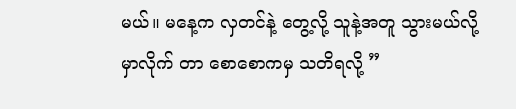မယ်။ မနေ့က လှတင်နဲ့ တွေ့လို့ သူနဲ့အတူ သွားမယ်လို့ မှာလိုက် တာ စောစောကမှ သတိရလို့ ”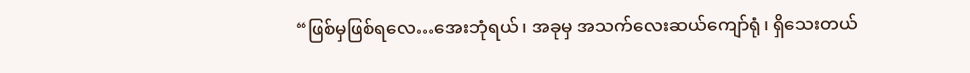“ဖြစ်မှဖြစ်ရလေ…အေးဘုံရယ်၊ အခုမှ အသက်လေးဆယ်ကျော်ရုံ၊ ရှိသေးတယ်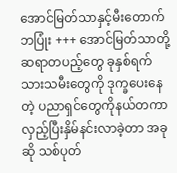အောင်မြတ်သာနှင့်မီးတောက်ဘပြုံး +++ အောင်မြတ်သာတို့ဆရာတပည့်တွေ ခုနှစ်ရက်သားသမီးတွေကို ဒုက္ခပေးနေတဲ့ ပညာရှင်တွေကိုနယ်တကာလှည့်ပြီးနှိမ်နင်းလာခဲ့တာ အခုဆို သစ်ပုတ်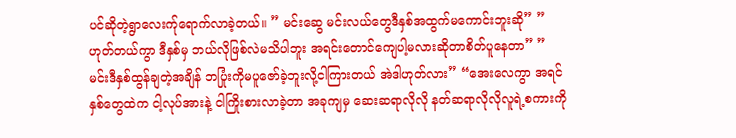ပင်ဆိုတဲ့ရွာလေးက်ုရောက်လာခဲ့တယ်။ ” မင်းဆွေ မင်းလယ်တွေဒီနှစ်အထွက်မကောင်းဘူးဆို” ” ဟုတ်တယ်ကွာ ဒီနှစ်မှ ဘယ်လိုဖြစ်လဲမသိပါဘူး အရင်းတောင်ကျေပါ့မလားဆိုတာစိတ်ပူနေတာ” ” မင်းဒီနှစ်ထွန်ချတဲ့အချိန် ဘပြုံးကိုမပူဇော်ခဲ့ဘူးလို့ငါကြားတယ် အဲဒါဟုတ်လား” “အေးလေကွာ အရင်နှစ်တွေထဲက ငါ့လုပ်အားနဲ့ ငါကြိုးစားလာခဲ့တာ အခုကျမှ ဆေးဆရာလိုလို နတ်ဆရာလိုလိုလူရဲ့စကားကို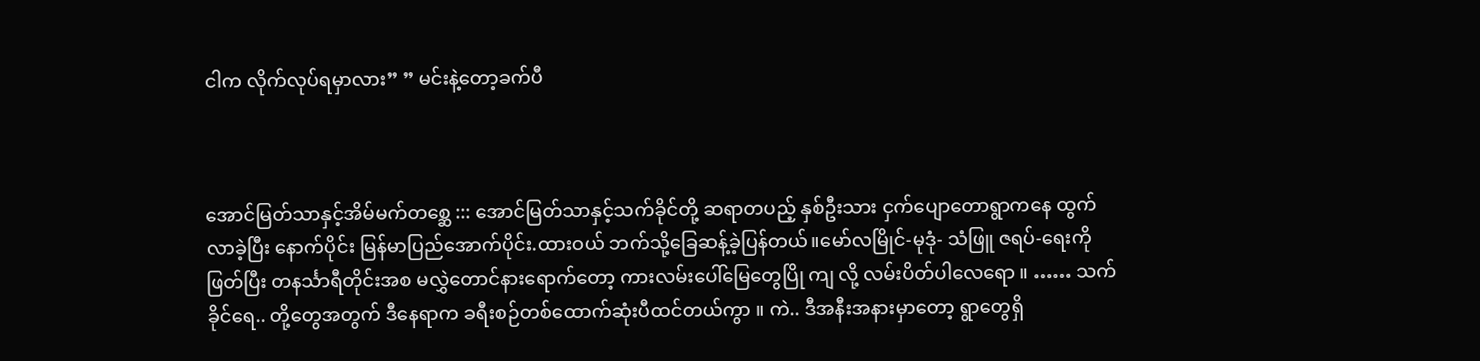ငါက လိုက်လုပ်ရမှာလား” ” မင်းနဲ့တော့ခက်ပီ



အောင်မြတ်သာနှင့်အိမ်မက်တစ္ဆေ ::: အောင်မြတ်သာနှင့်သက်ခိုင်တို့ ဆရာတပည့် နှစ်ဦးသား ငှက်ပျောတောရွာကနေ ထွက်လာခဲ့ပြီး နောက်ပိုင်း မြန်မာပြည်အောက်ပိုင်း.ထားဝယ် ဘက်သို့ခြေဆန့်ခဲ့ပြန်တယ်။မော်လမြိုင်-မုဒုံ- သံဖြူ ဇရပ်-ရေးကိုဖြတ်ပြီး တနင်္သာရီတိုင်းအစ မလွှဲတောင်နားရောက်တော့ ကားလမ်းပေါ်မြေတွေပြို ကျ လို့ လမ်းပိတ်ပါလေရော ။ …… သက်ခိုင်ရေ.. တို့တွေအတွက် ဒီနေရာက ခရီးစဉ်တစ်ထောက်ဆုံးပီထင်တယ်ကွာ ။ ကဲ.. ဒီအနီးအနားမှာတော့ ရွာတွေရှိ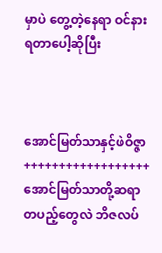မှာပဲ တွေ့တဲ့နေရာ ဝင်နားရတာပေါ့ဆိုပြီး



အောင်မြတ်သာနှင့်ဖဲဝိဇ္ဇာ ++++++++++++++++++ အောင်မြတ်သာတို့ဆရာတပည့်တွေလဲ ဘိဇလပ်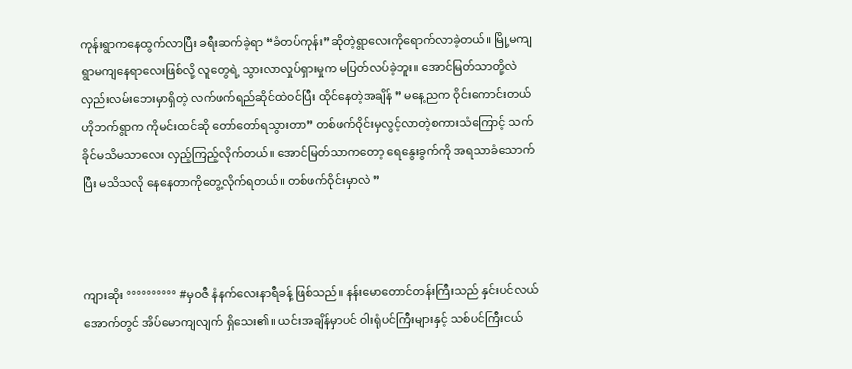ကုန်းရွာကနေထွက်လာပြီး ခရီးဆက်ခဲ့ရာ “ခံတပ်ကုန်း”ဆိုတဲ့ရွာလေးကိုရောက်လာခဲ့တယ်။ မြို့မကျရွာမကျနေရာလေးဖြစ်လို့ လူတွေရဲ့ သွားလာလှုပ်ရှားမှုက မပြတ်လပ်ခဲ့ဘူး။ အောင်မြတ်သာတို့လဲ လှည်းလမ်းဘေးမှာရှိတဲ့ လက်ဖက်ရည်ဆိုင်ထဲဝင်ပြီး ထိုင်နေတဲ့အချိန် ” မနေ့ညက ဝိုင်းကောင်းတယ် ဟိုဘက်ရွာက ကိုမင်းထင်ဆို တော်တော်ရသွားတာ” တစ်ဖက်ဝိုင်းမှလွင့်လာတဲ့စကားသံကြောင့် သက်ခိုင်မသိမသာလေး လှည့်ကြည့်လိုက်တယ်။ အောင်မြတ်သာကတော့ ရေနွေးခွက်ကို အရသာခံသောက်ပြီး မသိသလို နေနေတာကိုတွေ့လိုက်ရတယ်။ တစ်ဖက်ဝိုင်းမှာလဲ ”



ကျားဆိုး °°°°°°°°°° #မှဝဇီ နံနက်လေးနာရီခန့် ဖြစ်သည်။ နန်းမောတောင်တန်းကြီးသည် နှင်းပင်လယ်အောက်တွင် အိပ်မောကျလျက် ရှိသေး၏။ ယင်းအချိန်မှာပင် ဝါးရုံပင်ကြီးများနှင့် သစ်ပင်ကြီးငယ်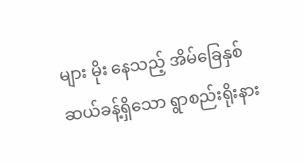များ မိုး နေသည့် အိမ်ခြေနှစ်ဆယ်ခန့်ရှိသော ရွာစည်းရိုးနား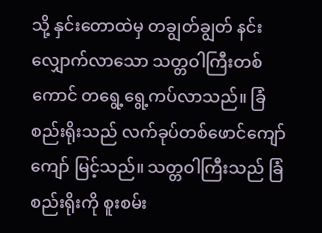သို့ နှင်းတောထဲမှ တချွတ်ချွတ် နင်းလျှောက်လာသော သတ္တဝါကြီးတစ်ကောင် တရွေ့ရွေ့ကပ်လာသည်။ ခြံစည်းရိုးသည် လက်ခုပ်တစ်ဖောင်ကျော်ကျော် မြင့်သည်။ သတ္တဝါကြီးသည် ခြံစည်းရိုးကို စူးစမ်း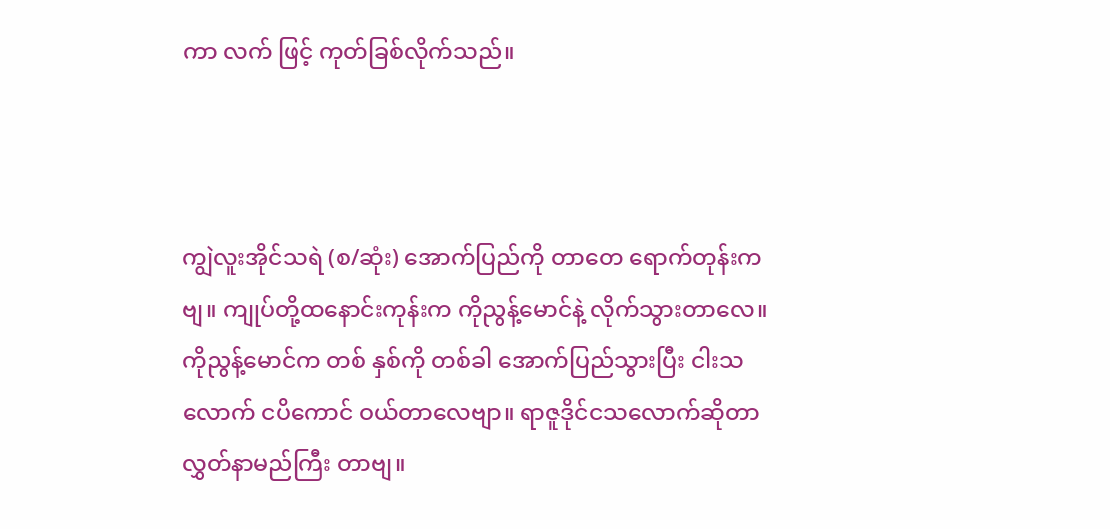ကာ လက် ဖြင့် ကုတ်ခြစ်လိုက်သည်။



ကျွဲလူးအိုင်သရဲ (စ/ဆုံး) အောက်ပြည်ကို တာတေ ရောက်တုန်းကဗျ။ ကျုပ်တို့ထနောင်းကုန်းက ကိုညွန့်မောင်နဲ့ လိုက်သွားတာလေ။ ကိုညွန့်မောင်က တစ် နှစ်ကို တစ်ခါ အောက်ပြည်သွားပြီး ငါးသ လောက် ငပိကောင် ဝယ်တာလေဗျာ။ ရာဇူဒိုင်ငသလောက်ဆိုတာ လွှတ်နာမည်ကြီး တာဗျ။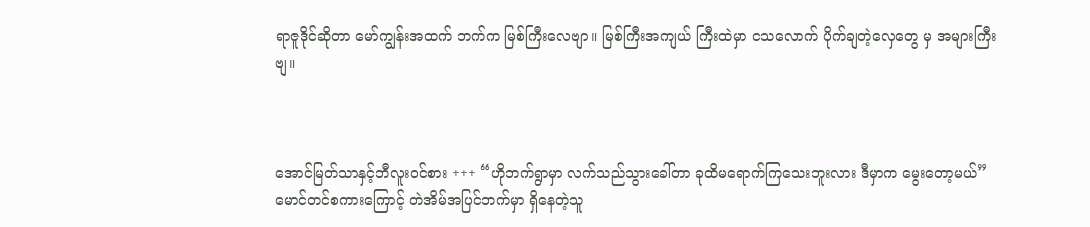ရာဇူဒိုင်ဆိုတာ မော်ကျွန်းအထက် ဘက်က မြစ်ကြီးလေဗျာ။ မြစ်ကြီးအကျယ် ကြီးထဲမှာ ငသလောက် ပိုက်ချတဲ့လှေတွေ မှ အများကြီးဗျ။



အောင်မြတ်သာနှင့်ဘီလူးဝင်စား +++ “ဟိုဘက်ရွာမှာ လက်သည်သွားခေါ်တာ ခုထိမရောက်ကြသေးဘူးလား ဒီမှာက မွေးတော့မယ်” မောင်တင်စကားကြောင့် တဲအိမ်အပြင်ဘက်မှာ ရှိနေတဲ့သူ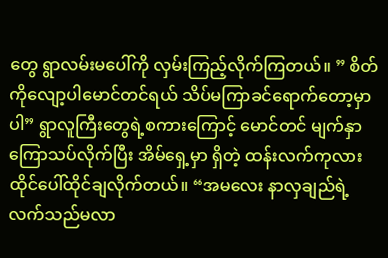တွေ ရွာလမ်းမပေါ်ကို လှမ်းကြည့်လိုက်ကြတယ်။ ” စိတ်ကိုလျော့ပါမောင်တင်ရယ် သိပ်မကြာခင်ရောက်တော့မှာပါ” ရွာလူကြီးတွေရဲ့စကားကြောင့် မောင်တင် မျက်နှာကြောသပ်လိုက်ပြီး အိမ်ရှေ့မှာ ရှိတဲ့ ထန်းလက်ကုလားထိုင်ပေါ်ထိုင်ချလိုက်တယ်။ “အမလေး နာလှချည်ရဲ့ လက်သည်မလာ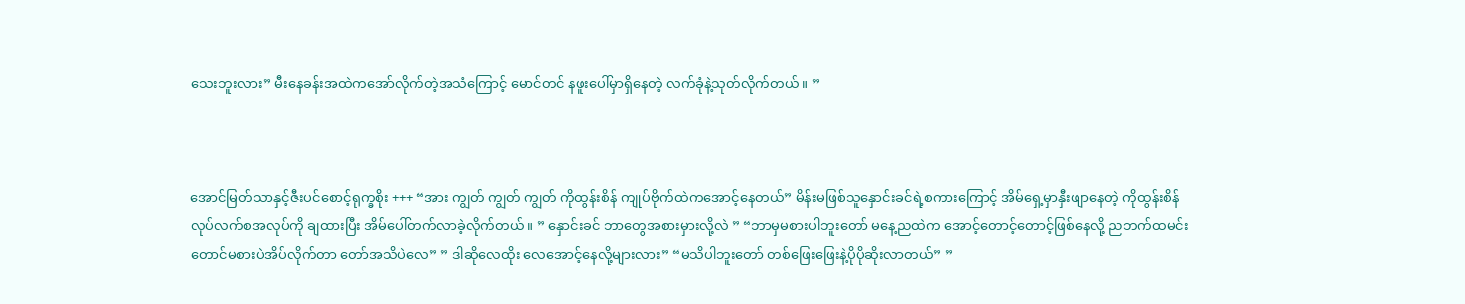သေးဘူးလား” မီးနေခန်းအထဲကအော်လိုက်တဲ့အသံကြောင့် မောင်တင် နဖူးပေါ်မှာရှိနေတဲ့ လက်ခုံနဲ့သုတ်လိုက်တယ်။ ”



အောင်မြတ်သာနှင့်ဇီးပင်စောင့်ရုက္ခစိုး +++ “အား ကျွတ် ကျွတ် ကျွတ် ကိုထွန်းစိန် ကျုပ်ဗိုက်ထဲကအောင့်နေတယ်” မိန်းမဖြစ်သူနှောင်းခင်ရဲ့စကားကြောင့် အိမ်ရှေ့မှာနှီးဖျာနေတဲ့ ကိုထွန်းစိန် လုပ်လက်စအလုပ်ကို ချထားပြီး အိမ်ပေါ်တက်လာခဲ့လိုက်တယ်။ ” နှောင်းခင် ဘာတွေအစားမှားလို့လဲ ” “ဘာမှမစားပါဘူးတော် မနေ့ညထဲက အောင့်တောင့်တောင့်ဖြစ်နေလို့ ညဘက်ထမင်းတောင်မစားပဲအိပ်လိုက်တာ တော်အသိပဲလေ” ” ဒါဆိုလေထိုး လေအောင့်နေလို့များလား” “မသိပါဘူးတော် တစ်ဖြေးဖြေးနဲ့ပိုပိုဆိုးလာတယ်” ”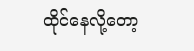ထိုင်နေလို့တော့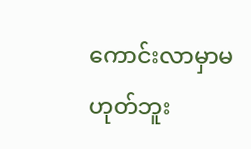ကောင်းလာမှာမဟုတ်ဘူး